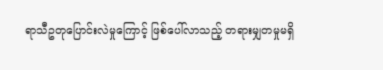ရာသီဥတုပြောင်းလဲမှုကြောင့် ဖြစ်ပေါ်လာသည့် တရားမျှတမှုမရှိ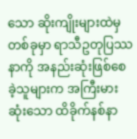သော ဆိုးကျိုးများထဲမှ တစ်ခုမှာ ရာသီဥတုပြဿနာကို အနည်းဆုံးဖြစ်စေခဲ့သူများက အကြီးမားဆုံးသော ထိခိုက်နစ်နာ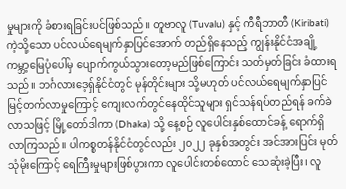မှုများကို ခံစားရခြင်းပင်ဖြစ်သည်။ တူဗာလူ (Tuvalu) နှင့် ကီရီဘာတီ (Kiribati) ကဲ့သို့သော ပင်လယ်ရေမျက်နှာပြင်အောက် တည်ရှိနေသည့် ကျွန်းနိုင်ငံအချို့ ကမ္ဘာ့မြေပုံပေါ်မှ ပျောက်ကွယ်သွားတော့မည်ဖြစ်ကြောင်း သတ်မှတ်ခြင်း ခံထားရသည်။ ဘင်္ဂလားဒေ့ရှ်နိုင်ငံတွင် မုန်တိုင်းများ သို့မဟုတ် ပင်လယ်ရေမျက်နှာပြင် မြင့်တက်လာမှုကြောင့် ကျေးလက်တွင်နေထိုင်သူများ ရှင်သန်ရပ်တည်ရန် ခက်ခဲလာသဖြင့် မြို့တော်ဒါကာ (Dhaka) သို့ နေ့စဉ် လူပေါင်းနှစ်ထောင်ခန့် ရောက်ရှိလာကြသည်။ ပါကစ္စတန်နိုင်ငံတွင်လည်း ၂၀၂၂ ခုနှစ်အတွင်း အင်အားပြင်း မုတ်သုံမိုးကြောင့် ရေကြီးမှုများဖြစ်ပွားကာ လူပေါင်းတစ်ထောင် သေဆုံးခဲ့ပြီး၊ လူ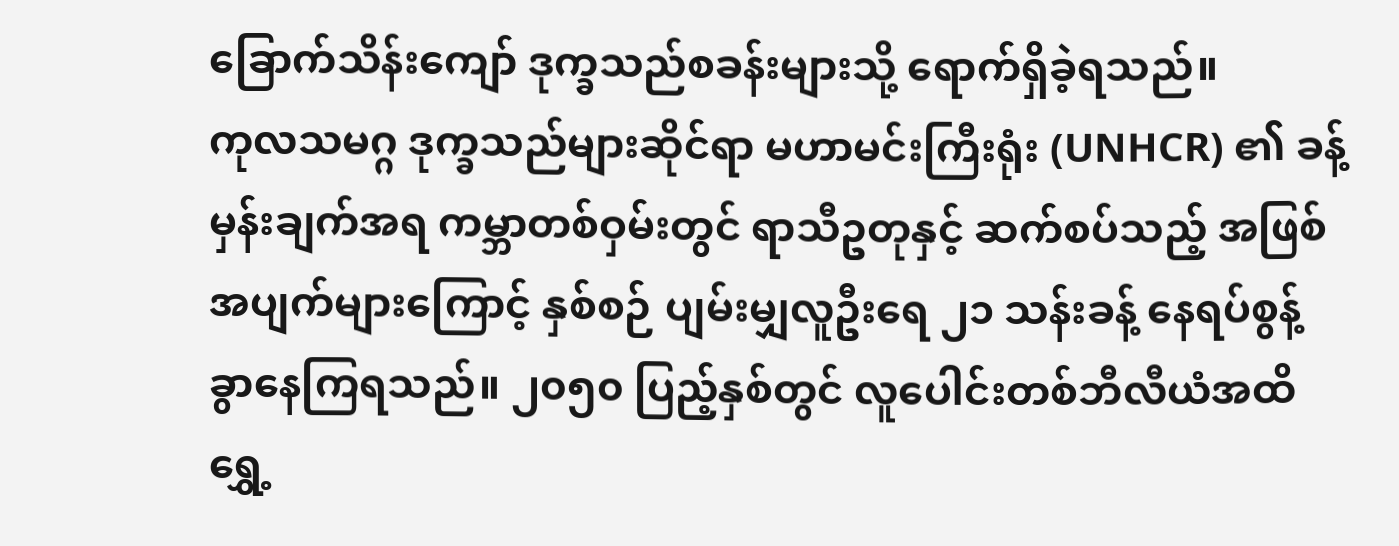ခြောက်သိန်းကျော် ဒုက္ခသည်စခန်းများသို့ ရောက်ရှိခဲ့ရသည်။
ကုလသမဂ္ဂ ဒုက္ခသည်များဆိုင်ရာ မဟာမင်းကြီးရုံး (UNHCR) ၏ ခန့်မှန်းချက်အရ ကမ္ဘာတစ်ဝှမ်းတွင် ရာသီဥတုနှင့် ဆက်စပ်သည့် အဖြစ်အပျက်များကြောင့် နှစ်စဉ် ပျမ်းမျှလူဦးရေ ၂၁ သန်းခန့် နေရပ်စွန့်ခွာနေကြရသည်။ ၂၀၅၀ ပြည့်နှစ်တွင် လူပေါင်းတစ်ဘီလီယံအထိ ရွှေ့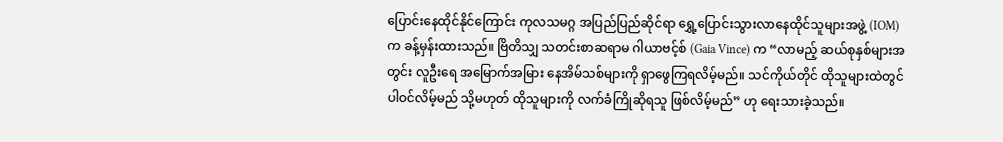ပြောင်းနေထိုင်နိုင်ကြောင်း ကုလသမဂ္ဂ အပြည်ပြည်ဆိုင်ရာ ရွှေ့ပြောင်းသွားလာနေထိုင်သူများအဖွဲ့ (IOM) က ခန့်မှန်းထားသည်။ ဗြိတိသျှ သတင်းစာဆရာမ ဂါယာဗင့်စ် (Gaia Vince) က “လာမည့် ဆယ်စုနှစ်များအတွင်း လူဦးရေ အမြောက်အမြား နေအိမ်သစ်များကို ရှာဖွေကြရလိမ့်မည်။ သင်ကိုယ်တိုင် ထိုသူများထဲတွင် ပါဝင်လိမ့်မည် သို့မဟုတ် ထိုသူများကို လက်ခံကြိုဆိုရသူ ဖြစ်လိမ့်မည်” ဟု ရေးသားခဲ့သည်။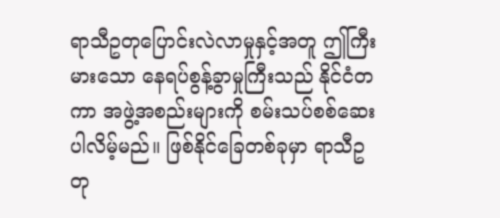ရာသီဥတုပြောင်းလဲလာမှုနှင့်အတူ ဤကြီးမားသော နေရပ်စွန့်ခွာမှုကြီးသည် နိုင်ငံတကာ အဖွဲ့အစည်းများကို စမ်းသပ်စစ်ဆေးပါလိမ့်မည်။ ဖြစ်နိုင်ခြေတစ်ခုမှာ ရာသီဥတု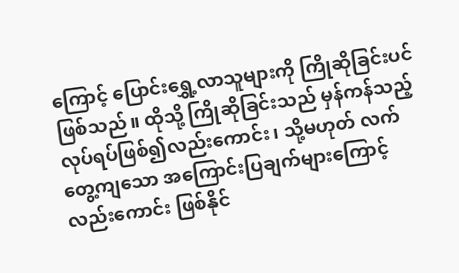ကြောင့် ပြောင်းရွှေ့လာသူများကို ကြိုဆိုခြင်းပင်ဖြစ်သည်။ ထိုသို့ ကြိုဆိုခြင်းသည် မှန်ကန်သည့် လုပ်ရပ်ဖြစ်၍လည်းကောင်း၊ သို့မဟုတ် လက်တွေ့ကျသော အကြောင်းပြချက်များကြောင့်လည်းကောင်း ဖြစ်နိုင်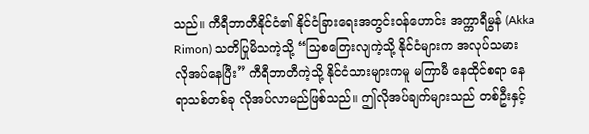သည်။ ကီရီဘာတီနိုင်ငံ၏ နိုင်ငံခြားရေးအတွင်းဝန်ဟောင်း အက္ကာရီမွန် (Akka Rimon) သတိပြုမိသကဲ့သို့ “သြစတြေးလျကဲ့သို့ နိုင်ငံများက အလုပ်သမား လိုအပ်နေပြီး” ကီရီဘာတီကဲ့သို့ နိုင်ငံသားများကမူ မကြာမီ နေထိုင်စရာ နေရာသစ်တစ်ခု လိုအပ်လာမည်ဖြစ်သည်။ ဤလိုအပ်ချက်များသည် တစ်ဦးနှင့်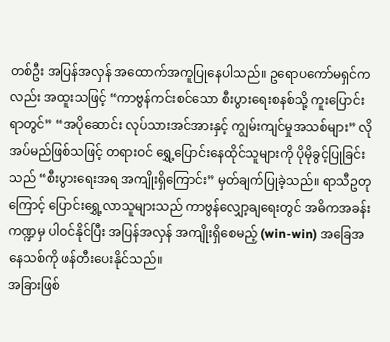တစ်ဦး အပြန်အလှန် အထောက်အကူပြုနေပါသည်။ ဥရောပကော်မရှင်ကလည်း အထူးသဖြင့် “ကာဗွန်ကင်းစင်သော စီးပွားရေးစနစ်သို့ ကူးပြောင်းရာတွင်” “အပိုဆောင်း လုပ်သားအင်အားနှင့် ကျွမ်းကျင်မှုအသစ်များ” လိုအပ်မည်ဖြစ်သဖြင့် တရားဝင် ရွှေ့ပြောင်းနေထိုင်သူများကို ပိုမိုခွင့်ပြုခြင်းသည် “စီးပွားရေးအရ အကျိုးရှိကြောင်း” မှတ်ချက်ပြုခဲ့သည်။ ရာသီဥတုကြောင့် ပြောင်းရွှေ့လာသူများသည် ကာဗွန်လျှော့ချရေးတွင် အဓိကအခန်းကဏ္ဍမှ ပါဝင်နိုင်ပြီး အပြန်အလှန် အကျိုးရှိစေမည့် (win-win) အခြေအနေသစ်ကို ဖန်တီးပေးနိုင်သည်။
အခြားဖြစ်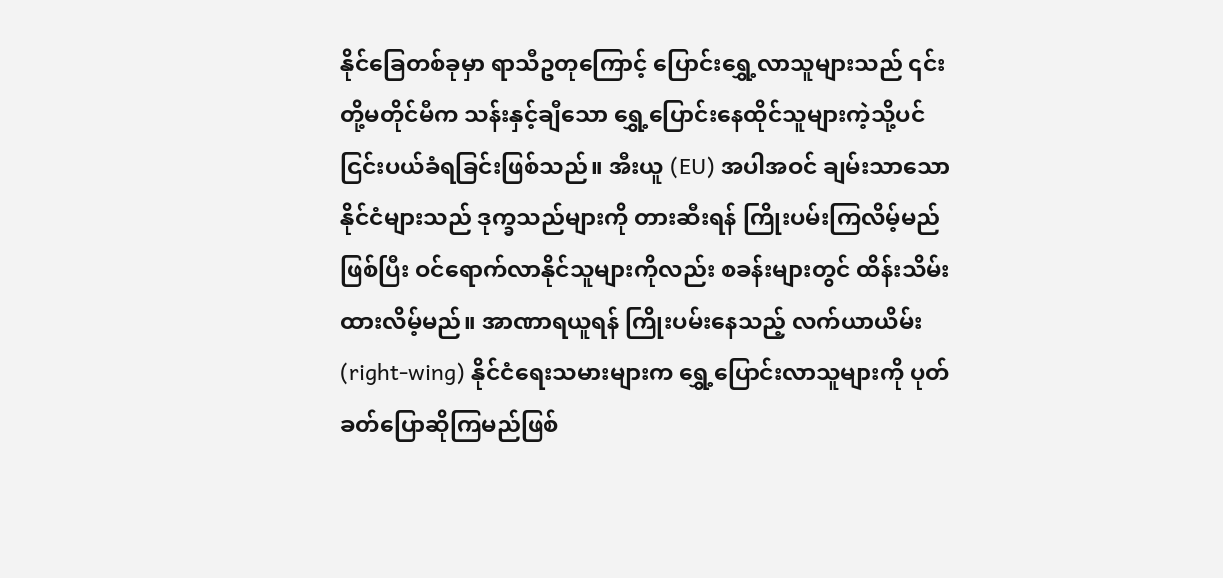နိုင်ခြေတစ်ခုမှာ ရာသီဥတုကြောင့် ပြောင်းရွှေ့လာသူများသည် ၎င်းတို့မတိုင်မီက သန်းနှင့်ချီသော ရွှေ့ပြောင်းနေထိုင်သူများကဲ့သို့ပင် ငြင်းပယ်ခံရခြင်းဖြစ်သည်။ အီးယူ (EU) အပါအဝင် ချမ်းသာသော နိုင်ငံများသည် ဒုက္ခသည်များကို တားဆီးရန် ကြိုးပမ်းကြလိမ့်မည်ဖြစ်ပြီး ဝင်ရောက်လာနိုင်သူများကိုလည်း စခန်းများတွင် ထိန်းသိမ်းထားလိမ့်မည်။ အာဏာရယူရန် ကြိုးပမ်းနေသည့် လက်ယာယိမ်း (right-wing) နိုင်ငံရေးသမားများက ရွှေ့ပြောင်းလာသူများကို ပုတ်ခတ်ပြောဆိုကြမည်ဖြစ်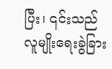ပြီး၊ ၎င်းသည် လူမျိုးရေးခွဲခြား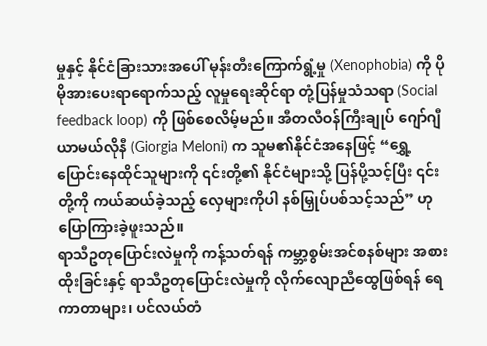မှုနှင့် နိုင်ငံခြားသားအပေါ် မုန်းတီးကြောက်ရွံ့မှု (Xenophobia) ကို ပိုမိုအားပေးရာရောက်သည့် လူမှုရေးဆိုင်ရာ တုံ့ပြန်မှုသံသရာ (Social feedback loop) ကို ဖြစ်စေလိမ့်မည်။ အီတလီဝန်ကြီးချုပ် ဂျော်ဂျီယာမယ်လိုနီ (Giorgia Meloni) က သူမ၏နိုင်ငံအနေဖြင့် “ရွှေ့ပြောင်းနေထိုင်သူများကို ၎င်းတို့၏ နိုင်ငံများသို့ ပြန်ပို့သင့်ပြီး ၎င်းတို့ကို ကယ်ဆယ်ခဲ့သည့် လှေများကိုပါ နစ်မြှုပ်ပစ်သင့်သည်” ဟု ပြောကြားခဲ့ဖူးသည်။
ရာသီဥတုပြောင်းလဲမှုကို ကန့်သတ်ရန် ကမ္ဘာ့စွမ်းအင်စနစ်များ အစားထိုးခြင်းနှင့် ရာသီဥတုပြောင်းလဲမှုကို လိုက်လျောညီထွေဖြစ်ရန် ရေကာတာများ၊ ပင်လယ်တံ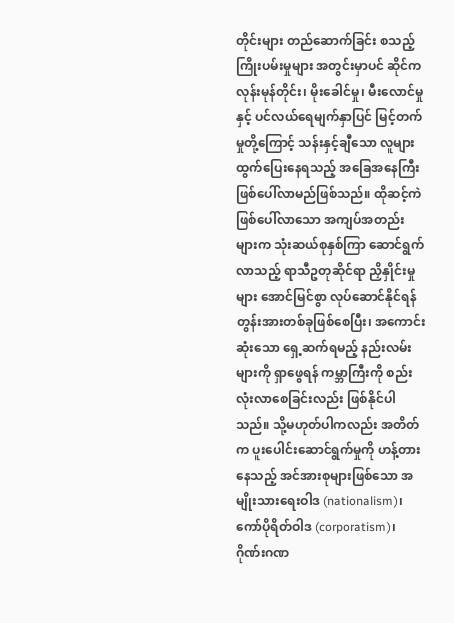တိုင်းများ တည်ဆောက်ခြင်း စသည့် ကြိုးပမ်းမှုများ အတွင်းမှာပင် ဆိုင်ကလုန်းမုန်တိုင်း၊ မိုးခေါင်မှု၊ မီးလောင်မှုနှင့် ပင်လယ်ရေမျက်နှာပြင် မြင့်တက်မှုတို့ကြောင့် သန်းနှင့်ချီသော လူများ ထွက်ပြေးနေရသည့် အခြေအနေကြီး ဖြစ်ပေါ်လာမည်ဖြစ်သည်။ ထိုဆင့်ကဲဖြစ်ပေါ်လာသော အကျပ်အတည်းများက သုံးဆယ်စုနှစ်ကြာ ဆောင်ရွက်လာသည့် ရာသီဥတုဆိုင်ရာ ညှိနှိုင်းမှုများ အောင်မြင်စွာ လုပ်ဆောင်နိုင်ရန် တွန်းအားတစ်ခုဖြစ်စေပြီး၊ အကောင်းဆုံးသော ရှေ့ဆက်ရမည့် နည်းလမ်းများကို ရှာဖွေရန် ကမ္ဘာကြီးကို စည်းလုံးလာစေခြင်းလည်း ဖြစ်နိုင်ပါသည်။ သို့မဟုတ်ပါကလည်း အတိတ်က ပူးပေါင်းဆောင်ရွက်မှုကို ဟန့်တားနေသည့် အင်အားစုများဖြစ်သော အမျိုးသားရေးဝါဒ (nationalism)၊ ကော်ပိုရိတ်ဝါဒ (corporatism)၊ ဂိုဏ်းဂဏ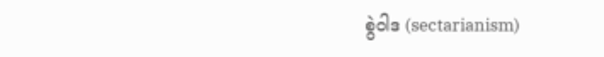စွဲဝါဒ (sectarianism)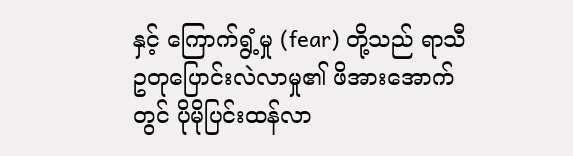နှင့် ကြောက်ရွံ့မှု (fear) တို့သည် ရာသီဥတုပြောင်းလဲလာမှု၏ ဖိအားအောက်တွင် ပိုမိုပြင်းထန်လာ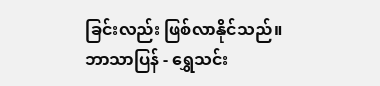ခြင်းလည်း ဖြစ်လာနိုင်သည်။
ဘာသာပြန် - ရွှေသင်း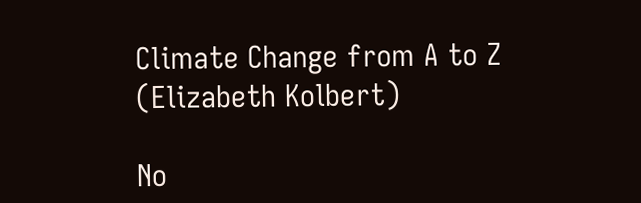Climate Change from A to Z (Elizabeth Kolbert)

No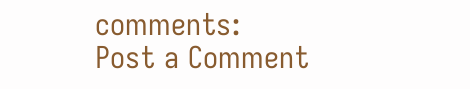comments:
Post a Comment